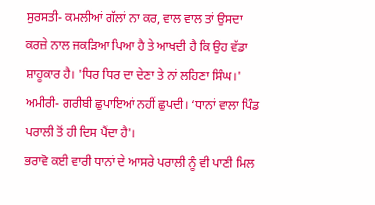ਸੁਰਸਤੀ- ਕਮਲੀਆਂ ਗੱਲਾਂ ਨਾ ਕਰ, ਵਾਲ ਵਾਲ ਤਾਂ ਉਸਦਾ ਕਰਜ਼ੇ ਨਾਲ ਜਕੜਿਆ ਪਿਆ ਹੈ ਤੇ ਆਖਦੀ ਹੈ ਕਿ ਉਹ ਵੱਡਾ ਸ਼ਾਹੂਕਾਰ ਹੈ। 'ਧਿਰ ਧਿਰ ਦਾ ਦੇਣਾ ਤੇ ਨਾਂ ਲਹਿਣਾ ਸਿੰਘ।'
ਅਮੀਰੀ- ਗਰੀਬੀ ਛੁਪਾਇਆਂ ਨਹੀਂ ਛੁਪਦੀ। ‘ਧਾਨਾਂ ਵਾਲਾ ਪਿੰਡ ਪਰਾਲੀ ਤੋਂ ਹੀ ਦਿਸ ਪੈਂਦਾ ਹੈ'।
ਭਰਾਵੋ ਕਈ ਵਾਰੀ ਧਾਨਾਂ ਦੇ ਆਸਰੇ ਪਰਾਲੀ ਨੂੰ ਵੀ ਪਾਣੀ ਮਿਲ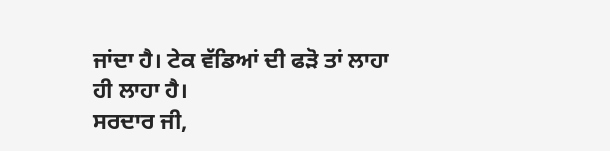ਜਾਂਦਾ ਹੈ। ਟੇਕ ਵੱਡਿਆਂ ਦੀ ਫੜੋ ਤਾਂ ਲਾਹਾ ਹੀ ਲਾਹਾ ਹੈ।
ਸਰਦਾਰ ਜੀ,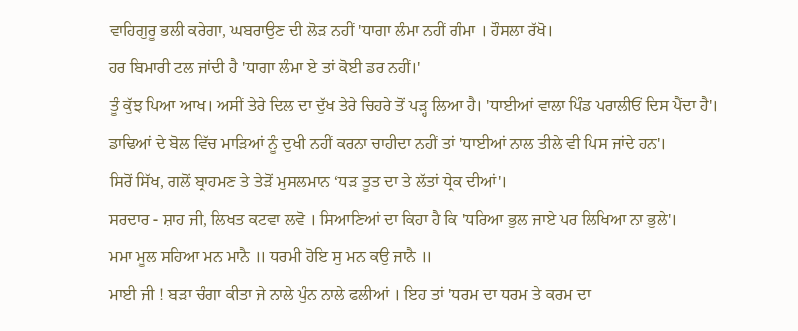ਵਾਹਿਗੁਰੂ ਭਲੀ ਕਰੇਗਾ, ਘਬਰਾਉਣ ਦੀ ਲੋੜ ਨਹੀਂ 'ਧਾਗਾ ਲੰਮਾ ਨਹੀਂ ਗੰਮਾ । ਹੌਸਲਾ ਰੱਖੋ।
ਹਰ ਬਿਮਾਰੀ ਟਲ ਜਾਂਦੀ ਹੈ 'ਧਾਗਾ ਲੰਮਾ ਏ ਤਾਂ ਕੋਈ ਡਰ ਨਹੀਂ।'
ਤੂੰ ਕੁੱਝ ਪਿਆ ਆਖ। ਅਸੀਂ ਤੇਰੇ ਦਿਲ ਦਾ ਦੁੱਖ ਤੇਰੇ ਚਿਹਰੇ ਤੋਂ ਪੜ੍ਹ ਲਿਆ ਹੈ। 'ਧਾਈਆਂ ਵਾਲਾ ਪਿੰਡ ਪਰਾਲੀਓਂ ਦਿਸ ਪੈਂਦਾ ਹੈ'।
ਡਾਢਿਆਂ ਦੇ ਬੋਲ ਵਿੱਚ ਮਾੜਿਆਂ ਨੂੰ ਦੁਖੀ ਨਹੀਂ ਕਰਨਾ ਚਾਹੀਦਾ ਨਹੀਂ ਤਾਂ 'ਧਾਈਆਂ ਨਾਲ ਤੀਲੇ ਵੀ ਪਿਸ ਜਾਂਦੇ ਹਨ'।
ਸਿਰੋਂ ਸਿੱਖ, ਗਲੋਂ ਬ੍ਰਾਹਮਣ ਤੇ ਤੇੜੋਂ ਮੁਸਲਮਾਨ ‘ਧੜ ਤੂਤ ਦਾ ਤੇ ਲੱਤਾਂ ਧ੍ਰੇਕ ਦੀਆਂ'।
ਸਰਦਾਰ - ਸ਼ਾਹ ਜੀ, ਲਿਖਤ ਕਟਵਾ ਲਵੋ । ਸਿਆਣਿਆਂ ਦਾ ਕਿਹਾ ਹੈ ਕਿ 'ਧਰਿਆ ਭੁਲ ਜਾਏ ਪਰ ਲਿਖਿਆ ਨਾ ਭੁਲੇ'।
ਮਮਾ ਮੂਲ ਸਹਿਆ ਮਨ ਮਾਨੈ ॥ ਧਰਮੀ ਹੋਇ ਸੁ ਮਨ ਕਉ ਜਾਨੈ ॥
ਮਾਈ ਜੀ ! ਬੜਾ ਚੰਗਾ ਕੀਤਾ ਜੇ ਨਾਲੇ ਪੁੰਨ ਨਾਲੇ ਫਲੀਆਂ । ਇਹ ਤਾਂ 'ਧਰਮ ਦਾ ਧਰਮ ਤੇ ਕਰਮ ਦਾ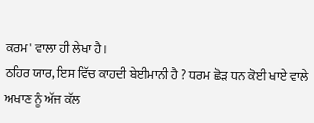ਕਰਮ' ਵਾਲਾ ਹੀ ਲੇਖਾ ਹੈ।
ਠਹਿਰ ਯਾਰ, ਇਸ ਵਿੱਚ ਕਾਹਦੀ ਬੇਈਮਾਨੀ ਹੈ ? ਧਰਮ ਛੋੜ ਧਨ ਕੋਈ ਖਾਏ ਵਾਲੇ ਅਖਾਣ ਨੂੰ ਅੱਜ ਕੱਲ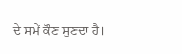ਦੇ ਸਮੇਂ ਕੌਣ ਸੁਣਦਾ ਹੈ।